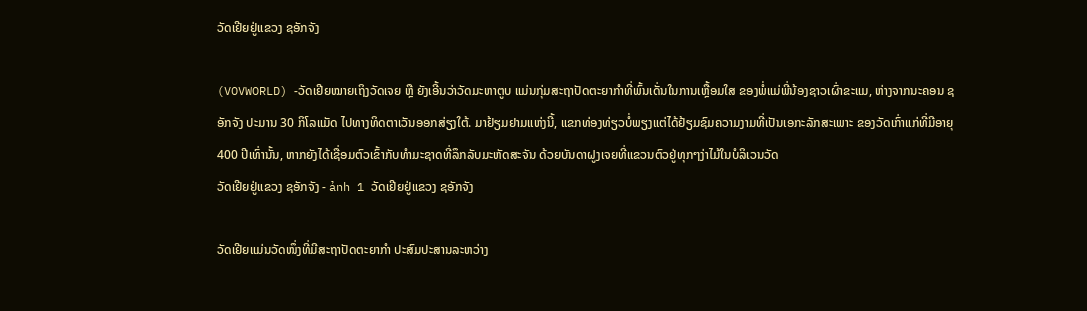ວັດເຢີຍຢູ່ແຂວງ ຊອັກຈັງ

(VOVWORLD) -ວັດເຢີຍໝາຍເຖິງວັດເຈຍ ຫຼື ຍັງເອີ້ນວ່າວັດມະຫາຕູບ ແມ່ນກຸ່ມສະຖາປັດຕະຍາກຳທີ່ພົ້ນເດັ່ນໃນການເຫຼື້ອມໃສ ຂອງພໍ່ແມ່ພີ່ນ້ອງຊາວເຜົ່າຂະແມ, ຫ່າງຈາກນະຄອນ ຊອັກຈັງ ປະມານ 30 ກິໂລແມັດ ໄປທາງທິດຕາເວັນອອກສ່ຽງໃຕ້. ມາຢ້ຽມຢາມແຫ່ງນີ້, ແຂກທ່ອງທ່ຽວບໍ່ພຽງແຕ່ໄດ້ຢ້ຽມຊົມຄວາມງາມທີ່ເປັນເອກະລັກສະເພາະ ຂອງວັດເກົ່າແກ່ທີ່ມີອາຍຸ 400 ປີເທົ່ານັ້ນ, ຫາກຍັງໄດ້ເຊື່ອມຕົວເຂົ້າກັບທຳມະຊາດທີ່ລຶກລັບມະຫັດສະຈັນ ດ້ວຍບັນດາຝູງເຈຍທີ່ແຂວນຕົວຢູ່ທຸກໆງ່າໄມ້ໃນບໍລິເວນວັດ
ວັດເຢີຍຢູ່ແຂວງ ຊອັກຈັງ - ảnh 1 ວັດເຢີຍຢູ່ແຂວງ ຊອັກຈັງ

ວັດເຢີຍແມ່ນວັດໜຶ່ງທີ່ມີສະຖາປັດຕະຍາກຳ ປະສົມປະສານລະຫວ່າງ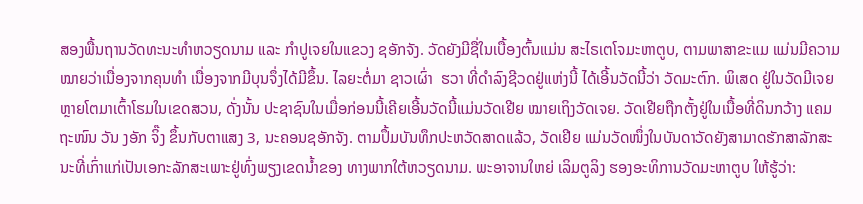ສອງພື້ນຖານວັດທະນະທຳຫວຽດນາມ ແລະ ກຳປູເຈຍໃນແຂວງ ຊອັກຈັງ. ວັດຍັງມີຊື່ໃນເບື້ອງຕົ້ນແມ່ນ ສະໄຣເຕໂຈມະຫາຕູບ, ຕາມພາສາຂະແມ ແມ່ນມີຄວາມໝາຍວ່າເນື່ອງຈາກຄຸນທຳ ເນື່ອງຈາກມີບຸນຈຶ່ງໄດ້ມີຂຶ້ນ. ໄລຍະຕໍ່ມາ ຊາວເຜົ່າ  ຮວາ ທີ່ດຳລົງຊີວດຢູ່ແຫ່ງນີ້ ໄດ້ເອີ້ນວັດນີ້ວ່າ ວັດມະຕົກ. ພິເສດ ຢູ່ໃນວັດມີເຈຍຫຼາຍໂຕມາເຕົ້າໂຮມໃນເຂດສວນ, ດັ່ງນັ້ນ ປະຊາຊົນໃນເມື່ອກ່ອນນີ້ເຄີຍເອີ້ນວັດນີ້ແມ່ນວັດເຢີຍ ໝາຍເຖິງວັດເຈຍ. ວັດເຢີຍຖືກຕັ້ງຢູ່ໃນເນື້ອທີ່ດິນກວ້າງ ແຄມຖະໜົນ ວັນ ງອັກ ຈິ໊ງ ຂຶ້ນກັບຕາແສງ 3, ນະຄອນຊອັກຈັງ. ຕາມປຶ້ມບັນທຶກປະຫວັດສາດແລ້ວ, ວັດເຢີຍ ແມ່ນວັດໜຶ່ງໃນບັນດາວັດຍັງສາມາດຮັກສາລັກສະນະທີ່ເກົ່າແກ່ເປັນເອກະລັກສະເພາະຢູ່ທົ່ງພຽງເຂດນ້ຳຂອງ ທາງພາກໃຕ້ຫວຽດນາມ. ພະອາຈານໃຫຍ່ ເລິມຕູລິງ ຮອງອະທິການວັດມະຫາຕູບ ໃຫ້ຮູ້ວ່າ: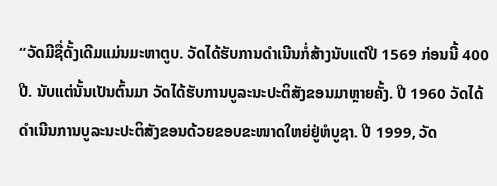“ວັດມີຊື່ດັ້ງເດີມແມ່ນມະຫາຕູບ. ວັດໄດ້ຮັບການດຳເນີນກໍ່ສ້າງນັບແຕ່ປີ 1569 ກ່ອນນີ້ 400 ປີ. ນັບແຕ່ນັ້ນເປັນຕົ້ນມາ ວັດໄດ້ຮັບການບູລະນະປະຕິສັງຂອນມາຫຼາຍຄັ້ງ. ປີ 1960 ວັດໄດ້ດຳເນີນການບູລະນະປະຕິສັງຂອນດ້ວຍຂອບຂະໜາດໃຫຍ່ຢູ່ຫໍບູຊາ. ປີ 1999, ວັດ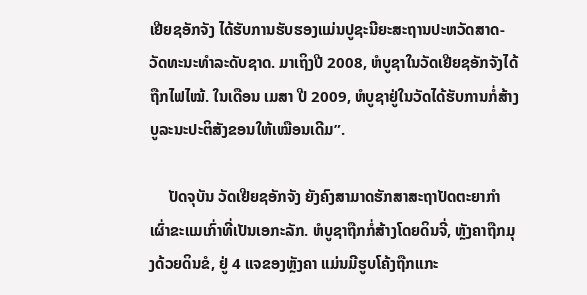ເຢີຍຊອັກຈັງ ໄດ້ຮັບການຮັບຮອງແມ່ນປູຊະນີຍະສະຖານປະຫວັດສາດ-ວັດທະນະທຳລະດັບຊາດ. ມາເຖິງປີ 2008, ຫໍບູຊາໃນວັດເຢີຍຊອັກຈັງໄດ້ຖືກໄຟໄໝ້. ໃນເດືອນ ເມສາ ປີ 2009, ຫໍບູຊາຢູ່ໃນວັດໄດ້ຮັບການກໍ່ສ້າງບູລະນະປະຕິສັງຂອນໃຫ້ເໝືອນເດີມ”.

     ປັດຈຸບັນ ວັດເຢີຍຊອັກຈັງ ຍັງຄົງສາມາດຮັກສາສະຖາປັດຕະຍາກຳເຜົ່າຂະແມເກົ່າທີ່ເປັນເອກະລັກ. ຫໍບູຊາຖືກກໍ່ສ້າງໂດຍດິນຈີ່, ຫຼັງຄາຖືກມຸງດ້ວຍດິນຂໍ, ຢູ່ 4 ແຈຂອງຫຼັງຄາ ແມ່ນມີຮູບໂຄ້ງຖືກແກະ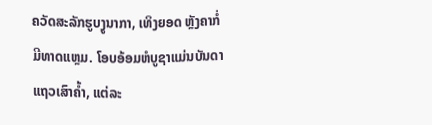ຄວັດສະລັກຮູບງູນາກາ, ເທິງຍອດ ຫຼັງຄາກໍ່ມີທາດແຫຼມ. ໂອບອ້ອມຫໍບູຊາແມ່ນບັນດາແຖວເສົາຄ້ຳ, ແຕ່ລະ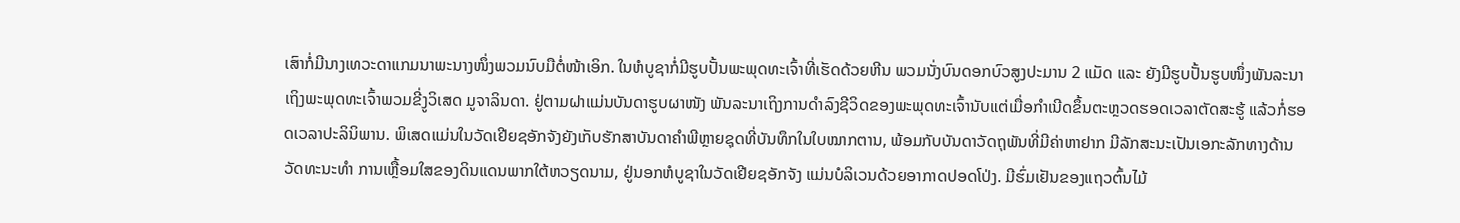ເສົາກໍ່ມີນາງເທວະດາແກມນາພະນາງໜຶ່ງພວມນົບມືຕໍ່ໜ້າເອິກ. ໃນຫໍບູຊາກໍ່ມີຮູບປັ້ນພະພຸດທະເຈົ້າທີ່ເຮັດດ້ວຍຫີນ ພວມນັ່ງບົນດອກບົວສູງປະມານ 2 ແມັດ ແລະ ຍັງມີຮູບປັ້ນຮູບໜຶ່ງພັນລະນາເຖິງພະພຸດທະເຈົ້າພວມຂີ່ງູວິເສດ ມູຈາລິນດາ. ຢູ່ຕາມຝາແມ່ນບັນດາຮູບຜາໜັງ ພັນລະນາເຖິງການດຳລົງຊີວິດຂອງພະພຸດທະເຈົ້ານັບແຕ່ເມື່ອກຳເນີດຂຶ້ນຕະຫຼວດຮອດເວລາຕັດສະຮູ້ ແລ້ວກໍ່ຮອດເວລາປະລິນິພານ. ພິເສດແມ່ນໃນວັດເຢີຍຊອັກຈັງຍັງເກັບຮັກສາບັນດາຄຳພີຫຼາຍຊຸດທີ່ບັນທຶກໃນໃບໝາກຕານ, ພ້ອມກັບບັນດາວັດຖຸພັນທີ່ມີຄ່າຫາຢາກ ມີລັກສະນະເປັນເອກະລັກທາງດ້ານວັດທະນະທຳ ການເຫຼື້ອມໃສຂອງດິນແດນພາກໃຕ້ຫວຽດນາມ, ຢູ່ນອກຫໍບູຊາໃນວັດເຢີຍຊອັກຈັງ ແມ່ນບໍລິເວນດ້ວຍອາກາດປອດໂປ່ງ. ມີຮົ່ມເຢັນຂອງແຖວຕົ້ນໄມ້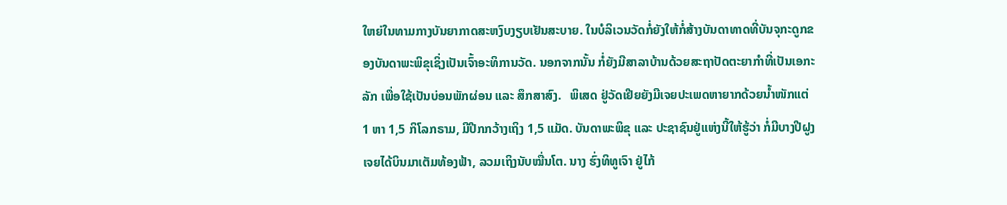ໃຫຍ່ໃນທາມກາງບັນຍາກາດສະຫງົບງຽບເຢັນສະບາຍ. ໃນບໍລິເວນວັດກໍ່ຍັງໃຫ້ກໍ່ສ້າງບັນດາທາດທີ່ບັນຈຸກະດູກຂອງບັນດາພະພິຂຸເຊິ່ງເປັນເຈົ້າອະທິການວັດ. ນອກຈາກນັ້ນ ກໍ່ຍັງມີສາລາບ້ານດ້ວຍສະຖາປັດຕະຍາກຳທີ່ເປັນເອກະລັກ ເພື່ອໃຊ້ເປັນບ່ອນພັກຜ່ອນ ແລະ ສຶກສາສົງ.   ພິເສດ ຢູ່ວັດເຢີຍຍັງມີເຈຍປະເພດຫາຍາກດ້ວຍນ້ຳໜັກແຕ່ 1 ຫາ 1,5 ກິໂລກຣາມ, ມີປີກກວ້າງເຖິງ 1,5 ແມັດ. ບັນດາພະພິຂຸ ແລະ ປະຊາຊົນຢູ່ແຫ່ງນີ້ໃຫ້ຮູ້ວ່າ ກໍ່ມີບາງປີຝູງເຈຍໄດ້ບິນມາເຕັມທ້ອງຟ້າ, ລວມເຖິງນັບໝື່ນໂຕ. ນາງ ຮົ່ງທິທູເຈົາ ຢູ່ໄກ້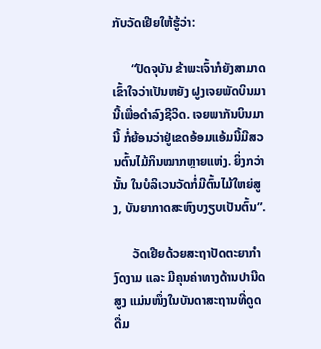ກັບວັດເຢີຍໃຫ້ຮູ້ວ່າ:

      “ປັດຈຸບັນ ຂ້າພະເຈົ້າກໍຍັງສາມາດເຂົ້າໃຈວ່າເປັນຫຍັງ ຝູງເຈຍພັດບິນມານີ້ເພື່ອດຳລົງຊີວິດ. ເຈຍພາກັນບິນມານີ້ ກໍ່ຍ້ອນວ່າຢູ່ເຂດອ້ອມແອ້ມນີ້ມີສວນຕົ້ນໄມ້ກິນໝາກຫຼາຍແຫ່ງ. ຍິ່ງກວ່ານັ້ນ ໃນບໍລິເວນວັດກໍ່ມີຕົ້ນໄມ້ໃຫຍ່ສູງ, ບັນຍາກາດສະຫົງບງຽບເປັນຕົ້ນ”.

      ວັດເຢີຍດ້ວຍສະຖາປັດຕະຍາກຳງົດງາມ ແລະ ມີຄຸນຄ່າທາງດ້ານປານີດສູງ ແມ່ນໜຶ່ງໃນບັນດາສະຖານທີ່ດູດດື່ມ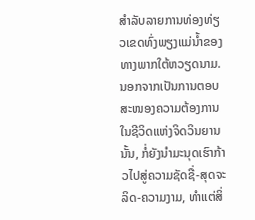ສຳລັບລາຍການທ່ອງທ່ຽວເຂດທົ່ງພຽງແມ່ນ້ຳຂອງ ທາງພາກໃຕ້ຫວຽດນາມ. ນອກຈາກເປັນການຕອບສະໜອງຄວາມຕ້ອງການໃນຊີວິດແຫ່ງຈິດວິນຍານນັ້ນ, ກໍ່ຍັງນຳມະນຸດເຮົາກ້າວໄປສູ່ຄວາມຊັດຊື່-ສຸດຈະລິດ-ຄວາມງາມ, ທຳແຕ່ສິ່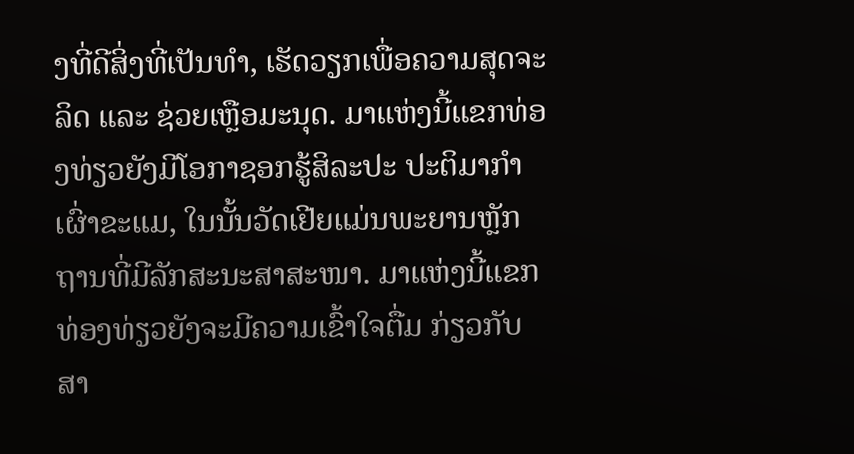ງທີ່ດີສິ່ງທີ່ເປັນທຳ, ເຮັດວຽກເພື່ອຄວາມສຸດຈະລິດ ແລະ ຊ່ວຍເຫຼືອມະນຸດ. ມາແຫ່ງນີ້ແຂກທ່ອງທ່ຽວຍັງມີໂອກາຊອກຮູ້ສິລະປະ ປະຕິມາກຳເຜົ່າຂະແມ, ໃນນັ້ນວັດເຢີຍແມ່ນພະຍານຫຼັກຖານທີ່ມີລັກສະນະສາສະໜາ. ມາແຫ່ງນີ້ແຂກທ່ອງທ່ຽວຍັງຈະມີຄວາມເຂົ້າໃຈຕື່ມ ກ່ຽວກັບສາ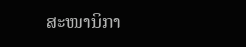ສະໜານິກາ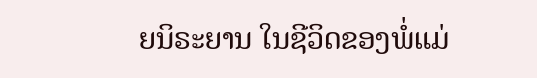ຍນິຣະຍານ ໃນຊີວິດຂອງພໍ່ແມ່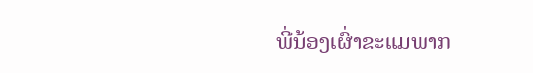ພີ່ນ້ອງເຜົ່າຂະແມພາກ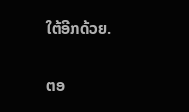ໃຕ້ອີກດ້ວຍ.

ຕອ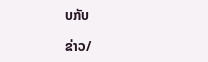ບກັບ

ຂ່າວ/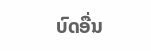ບົດອື່ນ